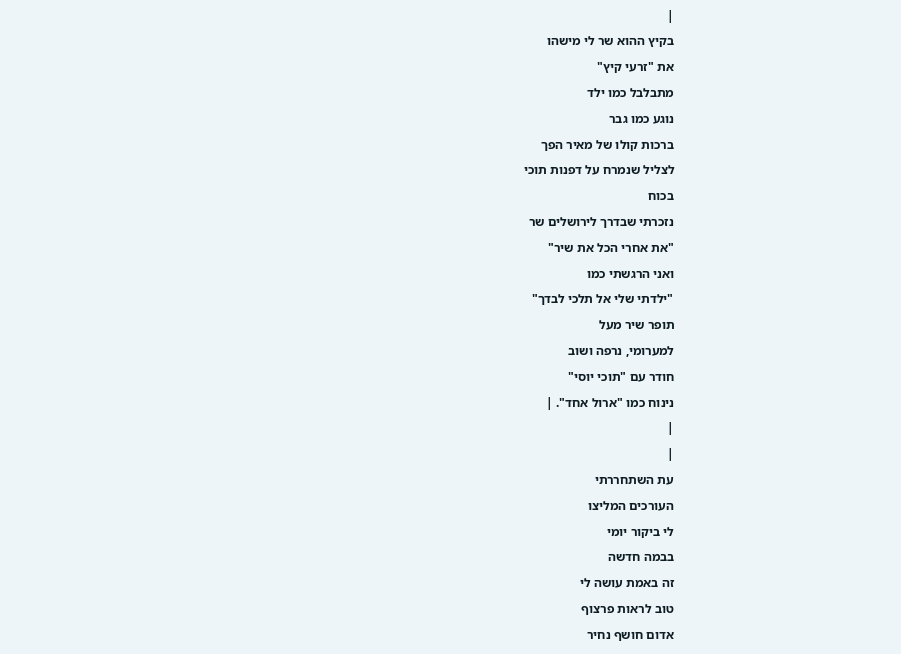|
בקיץ ההוא שר לי מישהו
את "זרעי קיץ"
מתבלבל כמו ילד
נוגע כמו גבר
ברכות קולו של מאיר הפך
לצליל שנמרח על דפנות תוכי
בכוח
נזכרתי שבדרך לירושלים שר
"את אחרי הכל את שיר"
ואני הרגשתי כמו
"ילדתי שלי אל תלכי לבדך"
תופר שיר מעל
למערומי, נרפה ושוב
חודר עם "תוכי יוסי"
נינוח כמו "ארול אחד". |
|
|
עת השתחררתי
העורכים המליצו
לי ביקור יומי
בבמה חדשה
זה באמת עושה לי
טוב לראות פרצוף
אדום חושף נחיר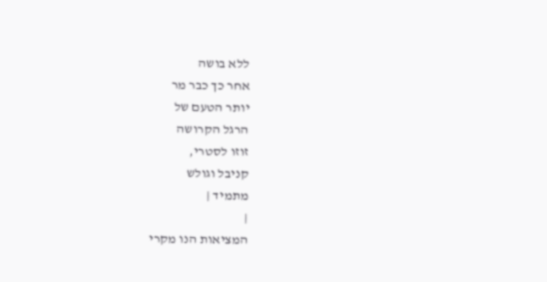ללא בושה
אחר כך כבר מר
יותר הטעם של
הרגל הקרושה
זוזו לסטרי,
קניבל וגולש
מתמיד |
|
המציאות הנו מקרי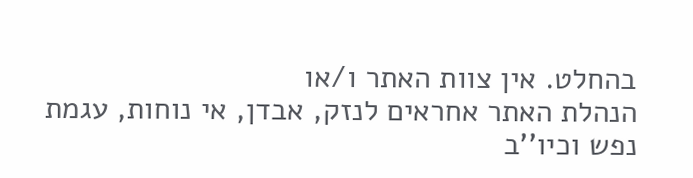בהחלט. אין צוות האתר ו/או
הנהלת האתר אחראים לנזק, אבדן, אי נוחות, עגמת
נפש וכיו''ב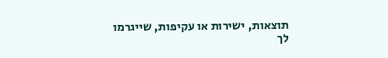תוצאות, ישירות או עקיפות, שייגרמו
לך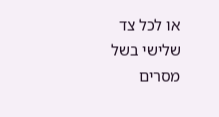או לכל צד שלישי בשל מסרים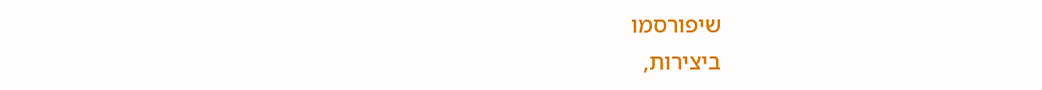שיפורסמו
ביצירות,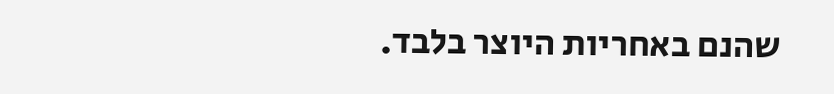שהנם באחריות היוצר בלבד.